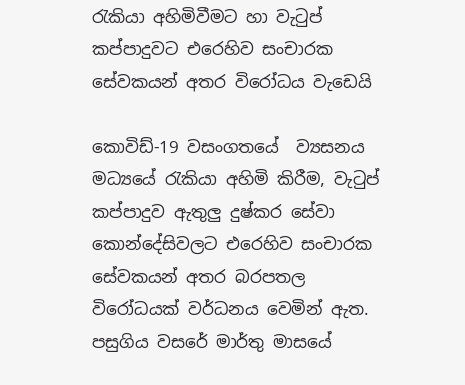රැකියා අහිමිවීමට හා වැටුප් කප්පාදුවට එරෙහිව සංචාරක සේවකයන් අතර විරෝධය වැඩෙයි

කොවිඩ්-19 වසංගතයේ  ව්‍යසනය මධ්‍යයේ රැකියා අහිමි කිරීම, වැටුප් කප්පාදුව ඇතුලු දුෂ්කර සේවා කොන්දේසිවලට එරෙහිව සංචාරක  සේවකයන් අතර බරපතල විරෝධයක් වර්ධනය වෙමින් ඇත. පසුගිය වසරේ මාර්තු මාසයේ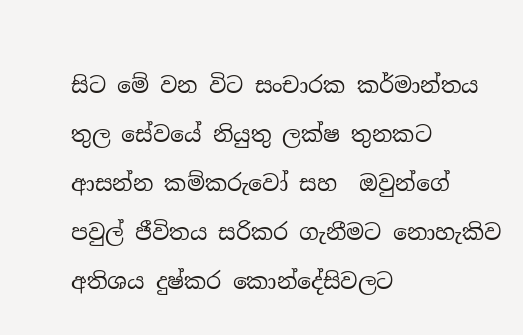සිට මේ වන විට සංචාරක කර්මාන්තය තුල සේවයේ නියුතු ලක්ෂ තුනකට ආසන්න කම්කරුවෝ සහ  ඔවුන්ගේ පවුල් ජීවිතය සරිකර ගැනීමට නොහැකිව අතිශය දුෂ්කර කොන්දේසිවලට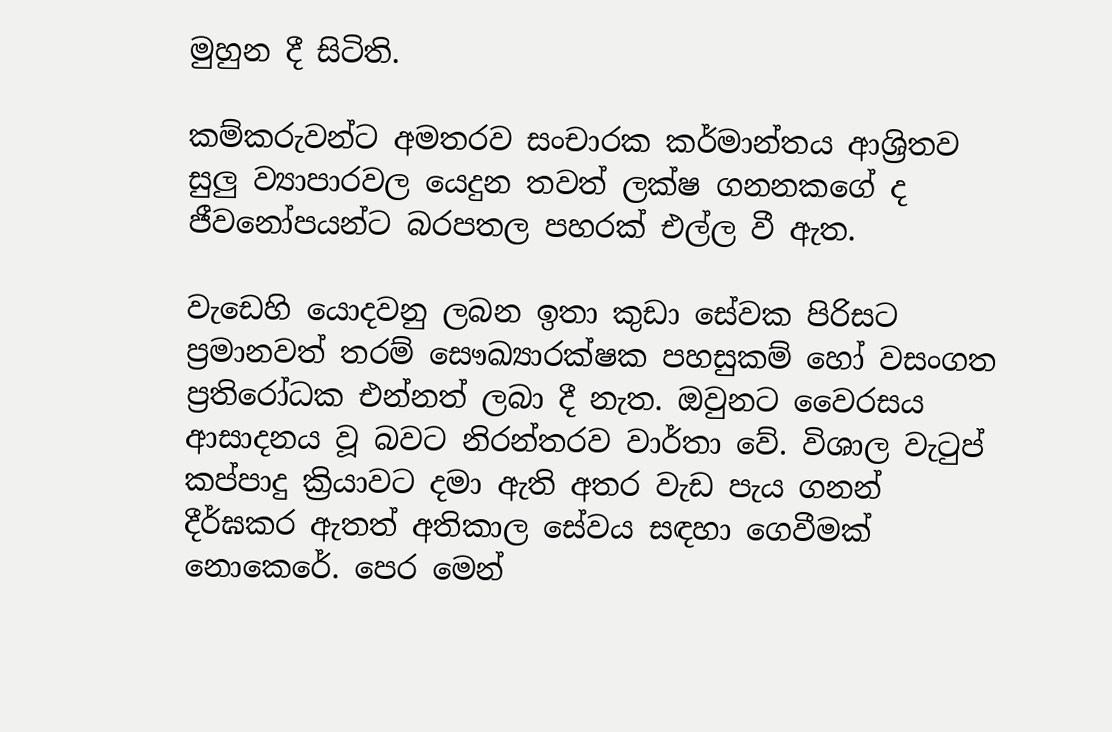මුහුන දී සිටිති.

කම්කරුවන්ට අමතරව සංචාරක කර්මාන්තය ආශ්‍රිතව සුලු ව්‍යාපාරවල යෙදුන තවත් ලක්ෂ ගනනකගේ ද ජීවනෝපයන්ට බරපතල පහරක් එල්ල වී ඇත.

වැඩෙහි යොදවනු ලබන ඉතා කුඩා සේවක පිරිසට ප්‍රමානවත් තරම් සෞඛ්‍යාරක්ෂක පහසුකම් හෝ වසංගත ප්‍රතිරෝධක එන්නත් ලබා දී නැත. ඔවුනට වෛරසය ආසාදනය වූ බවට නිරන්තරව වාර්තා වේ. විශාල වැටුප් කප්පාදු ක්‍රියාවට දමා ඇති අතර වැඩ පැය ගනන් දීර්ඝකර ඇතත් අතිකාල සේවය සඳහා ගෙවීමක් නොකෙරේ. පෙර මෙන්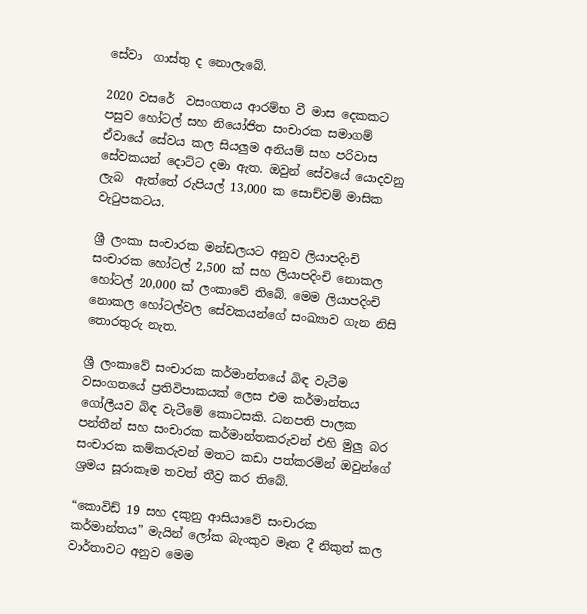සේවා  ගාස්තු ද නොලැබේ.

2020 වසරේ  වසංගතය ආරම්භ වී මාස දෙකකට පසුව හෝටල් සහ නියෝජිත සංචාරක සමාගම් ඒවායේ සේවය කල සියලුම අනියම් සහ පරිවාස සේවකයන් දොට්ට දමා ඇත. ඔවුන් සේවයේ යොදවනු ලැබ  ඇත්තේ රුපියල් 13,000 ක සොච්චම් මාසික වැටුපකටය.

ශ්‍රී ලංකා සංචාරක මන්ඩලයට අනුව ලියාපදිංචි සංචාරක හෝටල් 2,500 ක් සහ ලියාපදිංචි නොකල හෝටල් 20,000 ක් ලංකාවේ තිබේ. මෙම ලියාපදිංචි නොකල හෝටල්වල සේවකයන්ගේ සංඛ්‍යාව ගැන නිසි තොරතුරු නැත.

ශ්‍රී ලංකාවේ සංචාරක කර්මාන්තයේ බිඳ වැටීම වසංගතයේ ප්‍රතිවිපාකයක් ලෙස එම කර්මාන්තය ගෝලීයව බිඳ වැටීමේ කොටසකි. ධනපති පාලක පන්තීන් සහ සංචාරක කර්මාන්තකරුවන් එහි මුලු බර සංචාරක කම්කරුවන් මතට කඩා පත්කරමින් ඔවුන්ගේ ශ්‍රමය සූරාකෑම තවත් තීව්‍ර කර තිබේ.

“කොවිඩ් 19 සහ දකුනු ආසියාවේ සංචාරක කර්මාන්තය” මැයින් ලෝක බැංකුව මෑත දී නිකුත් කල වාර්තාවට අනුව මෙම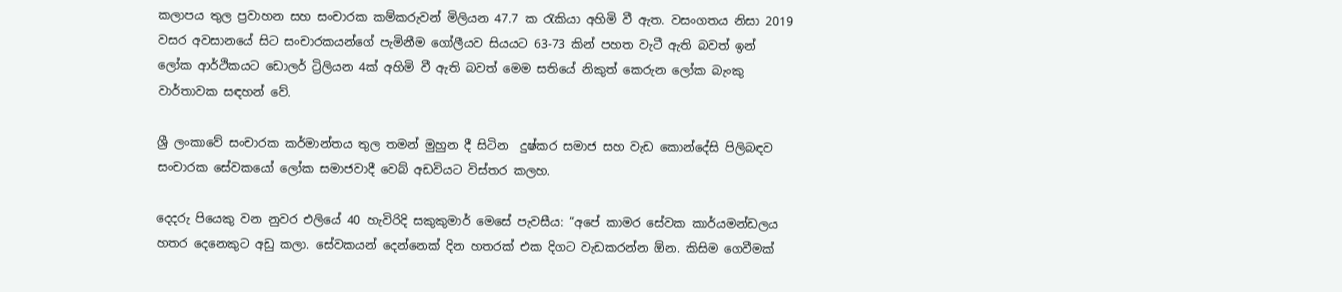කලාපය තුල ප්‍රවාහන සහ සංචාරක කම්කරුවන් මිලියන 47.7 ක රැකියා අහිමි වී ඇත. වසංගතය නිසා 2019 වසර අවසානයේ සිට සංචාරකයන්ගේ පැමිනීම ගෝලීයව සියයට 63-73 කින් පහත වැටී ඇති බවත් ඉන් ලෝක ආර්ථිකයට ඩොලර් ට්‍රිලියන 4ක් අහිමි වී ඇති බවත් මෙම සතියේ නිකුත් කෙරුන ලෝක බැංකු වාර්තාවක සඳහන් වේ.

ශ්‍රී ලංකාවේ සංචාරක කර්මාන්තය තුල තමන් මුහුන දී සිටින  දුෂ්කර සමාජ සහ වැඩ කොන්දේසි පිලිබඳව සංචාරක සේවකයෝ ලෝක සමාජවාදී වෙබ් අඩවියට විස්තර කලහ.

දෙදරු පියෙකු වන නුවර එලියේ 40 හැවිරිදි සකුකුමාර් මෙසේ පැවසීය: “අපේ කාමර සේවක කාර්යමන්ඩලය හතර දෙනෙකුට අඩු කලා. සේවකයන් දෙන්නෙක් දින හතරක් එක දිගට වැඩකරන්න ඕන. කිසිම ගෙවීමක්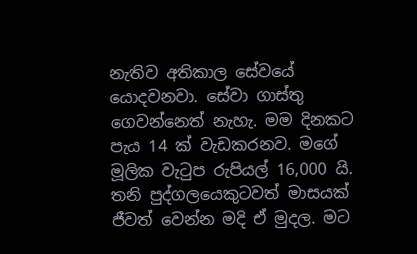නැතිව අතිකාල සේවයේ යොදවනවා. සේවා ගාස්තු ගෙවන්නෙත් නැහැ. මම දිනකට පැය 14 ක් වැඩකරනව. මගේ මූලික වැටුප රුපියල් 16,000 යි. තනි පුද්ගලයෙකුටවත් මාසයක් ජීවත් වෙන්න මදි ඒ මුදල. මට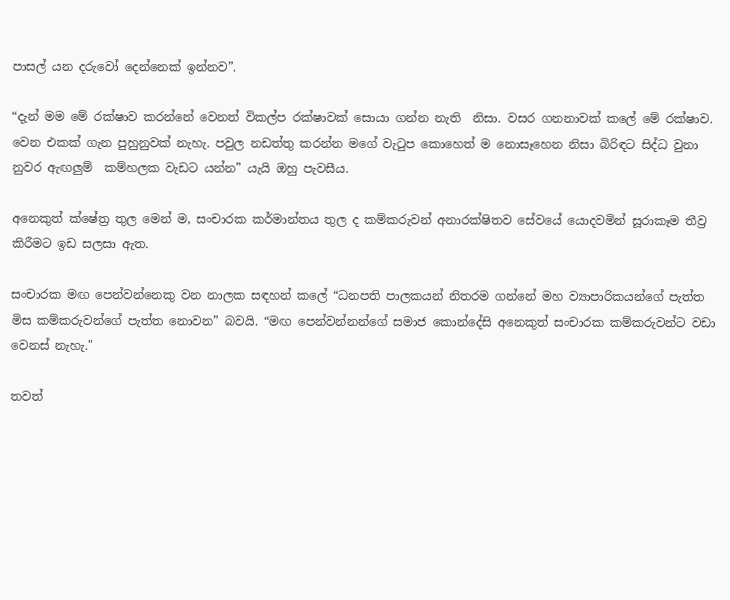පාසල් යන දරුවෝ දෙන්නෙක් ඉන්නව”.

“දැන් මම මේ රක්ෂාව කරන්නේ වෙනත් විකල්ප රක්ෂාවක් සොයා ගන්න නැති  නිසා. වසර ගනනාවක් කලේ මේ රක්ෂාව. වෙන එකක් ගැන පුහුනුවක් නැහැ. පවුල නඩත්තු කරන්න මගේ වැටුප කොහෙත් ම නොසෑහෙන නිසා බිරිඳට සිද්ධ වුනා නුවර ඇඟලුම්  කම්හලක වැඩට යන්න” යැයි ඔහු පැවසීය.

අනෙකුත් ක්ෂේත්‍ර තුල මෙන් ම, සංචාරක කර්මාන්තය තුල ද කම්කරුවන් අනාරක්ෂිතව සේවයේ යොදවමින් සූරාකෑම තීව්‍ර කිරීමට ඉඩ සලසා ඇත.

සංචාරක මඟ පෙන්වන්නෙකු වන නාලක සඳහන් කලේ “ධනපති පාලකයන් නිතරම ගන්නේ මහ ව්‍යාපාරිකයන්ගේ පැත්ත මිස කම්කරුවන්ගේ පැත්ත නොවන” බවයි. “මඟ පෙන්වන්නන්ගේ සමාජ කොන්දේසි අනෙකුත් සංචාරක කම්කරුවන්ට වඩා වෙනස් නැහැ."

තවත්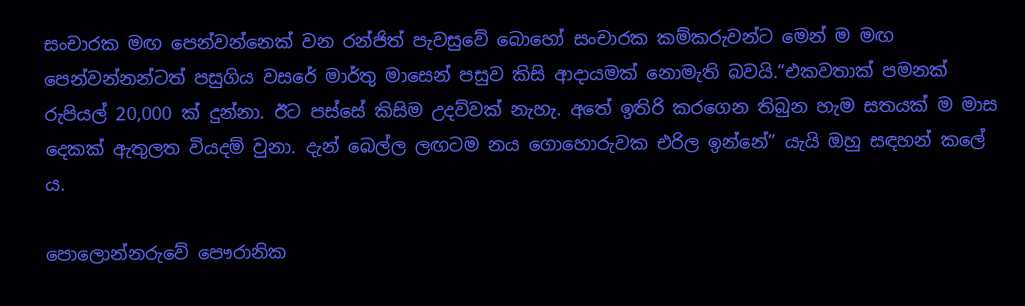සංචාරක මඟ පෙන්වන්නෙක් වන රන්ජිත් පැවසුවේ බොහෝ සංචාරක කම්කරුවන්ට මෙන් ම මඟ පෙන්වන්නන්ටත් පසුගිය වසරේ මාර්තු මාසෙන් පසුව කිසි ආදායමක් නොමැති බවයි.“එකවතාක් පමනක් රුපියල් 20,000 ක් දුන්නා. ඊට පස්සේ කිසිම උදව්වක් නැහැ. අතේ ඉතිරි කරගෙන තිබුන හැම සතයක් ම මාස දෙකක් ඇතුලත වියදම් වුනා. දැන් බෙල්ල ලඟටම නය ගොහොරුවක එරිල ඉන්නේ” යැයි ඔහු සඳහන් කලේ ය.

පොලොන්නරුවේ පෞරානික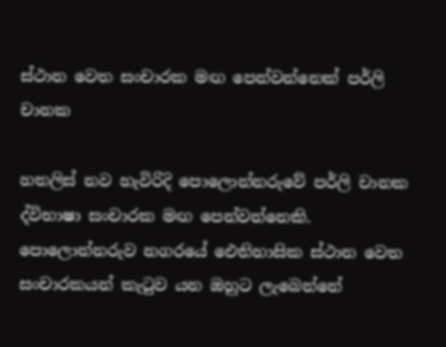ස්ථාන වෙත සංචාරක මඟ පෙන්වන්නෙක් පර්ලි චානක

හතලිස් නව හැවිරිදි පොලොන්නරුවේ පර්ලි චානක ද්විභාෂා සංචාරක මඟ පෙන්වන්නෙකි. පොලොන්නරුව නගරයේ ඓතිහාසික ස්ථාන වෙත සංචාරකයන් කැටුව යන ඔහුට ලැබෙන්නේ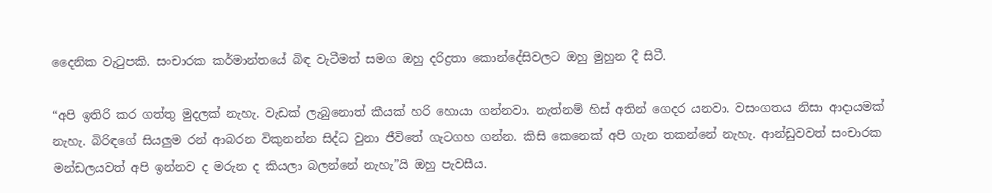දෛනික වැටුපකි. සංචාරක කර්මාන්තයේ බිඳ වැටීමත් සමග ඔහු දරිද්‍රතා කොන්දේසිවලට ඔහු මුහුන දී සිටී.

“අපි ඉතිරි කර ගත්තු මුදලක් නැහැ. වැඩක් ලැබුනොත් කීයක් හරි හොයා ගන්නවා. නැත්නම් හිස් අතින් ගෙදර යනවා. වසංගතය නිසා ආදායමක් නැහැ. බිරිඳගේ සියලුම රන් ආබරන විකුනන්න සිද්ධ වුනා ජීවිතේ ගැටගහ ගන්න. කිසි කෙනෙක් අපි ගැන තකන්නේ නැහැ. ආන්ඩුවවත් සංචාරක මන්ඩලයවත් අපි ඉන්නව ද මරුන ද කියලා බලන්නේ නැහැ”යි ඔහු පැවසීය.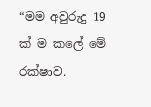“මම අවුරුදු 19 ක් ම කලේ මේ රක්ෂාව.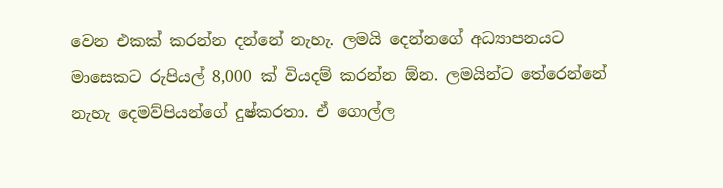වෙන එකක් කරන්න දන්නේ නැහැ. ලමයි දෙන්නගේ අධ්‍යාපනයට මාසෙකට රුපියල් 8,000 ක් වියදම් කරන්න ඕන. ලමයින්ට තේරෙන්නේ නැහැ දෙමව්පියන්ගේ දුෂ්කරතා. ඒ ගොල්ල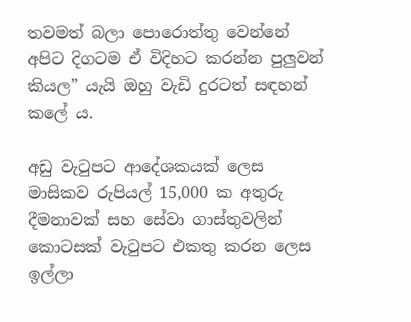තවමත් බලා පොරොත්තු වෙන්නේ  අපිට දිගටම ඒ විදිහට කරන්න පුලුවන්  කියල” යැයි ඔහු වැඩි දුරටත් සඳහන් කලේ ය.

අඩු වැටුපට ආදේශකයක් ලෙස මාසිකව රුපියල් 15,000 ක අතුරු දීමනාවක් සහ සේවා ගාස්තුවලින් කොටසක් වැටුපට එකතු කරන ලෙස ඉල්ලා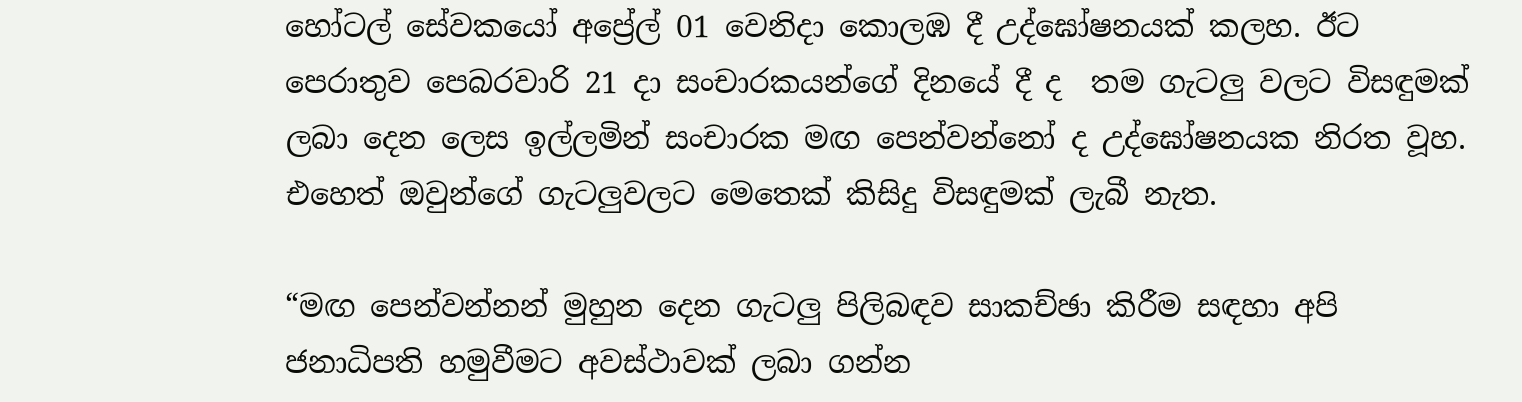හෝටල් සේවකයෝ අප්‍රේල් 01 වෙනිදා කොලඹ දී උද්ඝෝෂනයක් කලහ. ඊට පෙරාතුව පෙබරවාරි 21 දා සංචාරකයන්ගේ දිනයේ දී ද  තම ගැටලු වලට විසඳුමක් ලබා දෙන ලෙස ඉල්ලමින් සංචාරක මඟ පෙන්වන්නෝ ද උද්ඝෝෂනයක නිරත වූහ. එහෙත් ඔවුන්ගේ ගැටලුවලට මෙතෙක් කිසිදු විසඳුමක් ලැබී නැත.

“මඟ පෙන්වන්නන් මුහුන දෙන ගැටලු පිලිබඳව සාකච්ඡා කිරීම සඳහා අපි ජනාධිපති හමුවීමට අවස්ථාවක් ලබා ගන්න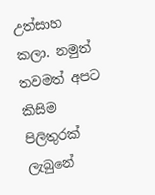උත්සාහ කලා. නමුත් තවමත් අපට කිසිම පිලිතුරක් ලැබුනේ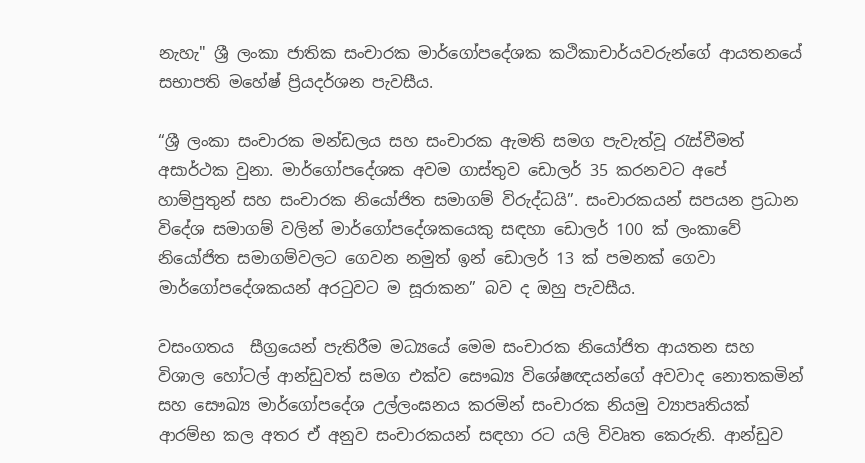නැහැ" ශ්‍රී ලංකා ජාතික සංචාරක මාර්ගෝපදේශක කථිකාචාර්යවරුන්ගේ ආයතනයේ සභාපති මහේෂ් ප්‍රියදර්ශන පැවසීය.

“ශ්‍රී ලංකා සංචාරක මන්ඩලය සහ සංචාරක ඇමති සමග පැවැත්වූ රැස්වීමත් අසාර්ථක වුනා. මාර්ගෝපදේශක අවම ගාස්තුව ඩොලර් 35 කරනවට අපේ හාම්පුතුන් සහ සංචාරක නියෝජිත සමාගම් විරුද්ධයි”. සංචාරකයන් සපයන ප්‍රධාන විදේශ සමාගම් වලින් මාර්ගෝපදේශකයෙකු සඳහා ඩොලර් 100 ක් ලංකාවේ නියෝජිත සමාගම්වලට ගෙවන නමුත් ඉන් ඩොලර් 13 ක් පමනක් ගෙවා මාර්ගෝපදේශකයන් අරටුවට ම සූරාකන” බව ද ඔහු පැවසීය.

වසංගතය  සීග්‍රයෙන් පැතිරීම මධ්‍යයේ මෙම සංචාරක නියෝජිත ආයතන සහ විශාල හෝටල් ආන්ඩුවත් සමග එක්ව සෞඛ්‍ය විශේෂඥයන්ගේ අවවාද නොතකමින් සහ සෞඛ්‍ය මාර්ගෝපදේශ උල්ලංඝනය කරමින් සංචාරක නියමු ව්‍යාපෘතියක් ආරම්භ කල අතර ඒ අනුව සංචාරකයන් සඳහා රට යලි විවෘත කෙරුනි. ආන්ඩුව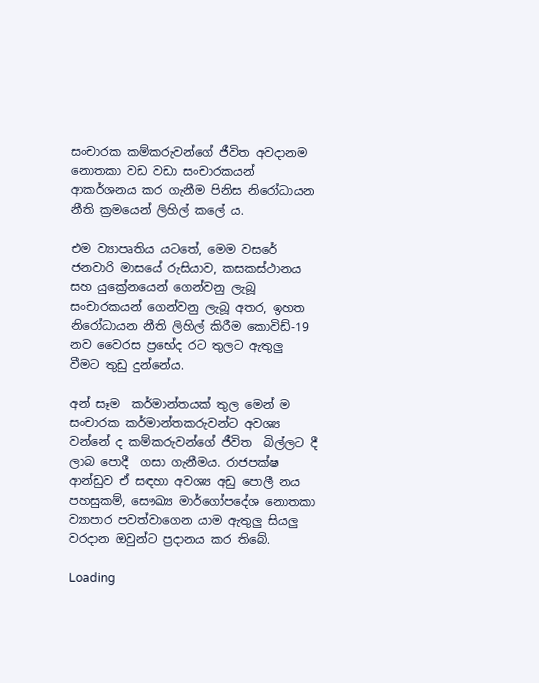සංචාරක කම්කරුවන්ගේ ජීවිත අවදානම නොතකා වඩ වඩා සංචාරකයන් ආකර්ශනය කර ගැනීම පිනිස නිරෝධායන නීති ක්‍රමයෙන් ලිහිල් කලේ ය.

එම ව්‍යාපෘතිය යටතේ, මෙම වසරේ ජනවාරි මාසයේ රුසියාව, කසකස්ථානය සහ යුක්‍රේනයෙන් ගෙන්වනු ලැබූ සංචාරකයන් ගෙන්වනු ලැබූ අතර, ඉහත නිරෝධායන නීති ලිහිල් කිරීම කොවිඩ්-19 නව වෛරස ප්‍රභේද රට තුලට ඇතුලු වීමට තුඩු දුන්නේය.

අන් සෑම  කර්මාන්තයක් තුල මෙන් ම සංචාරක කර්මාන්තකරුවන්ට අවශ්‍ය  වන්නේ ද කම්කරුවන්ගේ ජීවිත  බිල්ලට දී ලාබ පොදී  ගසා ගැනීමය. රාජපක්ෂ ආන්ඩුව ඒ සඳහා අවශ්‍ය අඩු පොලී නය පහසුකම්, සෞඛ්‍ය මාර්ගෝපදේශ නොතකා ව්‍යාපාර පවත්වාගෙන යාම ඇතුලු සියලු වරදාන ඔවුන්ට ප්‍රදානය කර තිබේ.

Loading